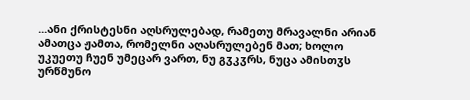...ანი ქრისტესნი აღსრულებად, რამეთუ მრავალნი არიან ამათცა ჟამთა, რომელნი აღასრულებენ მათ; ხოლო უკუეთუ ჩუენ უმეცარ ვართ, ნუ გჳკჳრს, ნუცა ამისთჳს ურწმუნო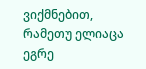ვიქმნებით, რამეთუ ელიაცა ეგრე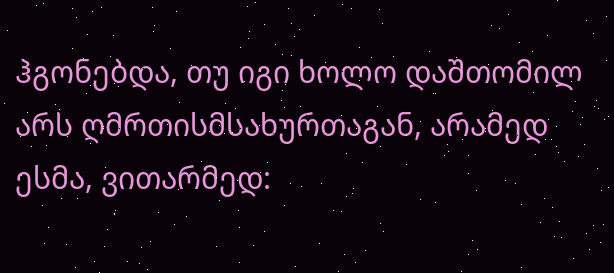ჰგონებდა, თუ იგი ხოლო დაშთომილ არს ღმრთისმსახურთაგან, არამედ ესმა, ვითარმედ: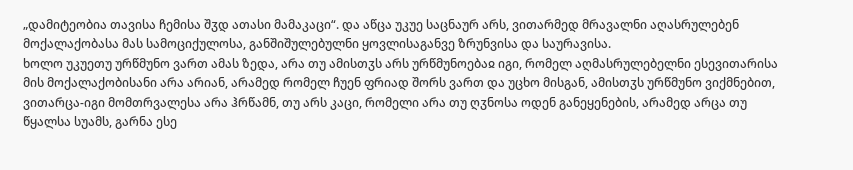„დამიტეობია თავისა ჩემისა შჳდ ათასი მამაკაცი“. და აწცა უკუე საცნაურ არს, ვითარმედ მრავალნი აღასრულებენ მოქალაქობასა მას სამოციქულოსა, განშიშულებულნი ყოვლისაგანვე ზრუნვისა და საურავისა.
ხოლო უკუეთუ ურწმუნო ვართ ამას ზედა, არა თუ ამისთჳს არს ურწმუნოებაჲ იგი, რომელ აღმასრულებელნი ესევითარისა მის მოქალაქობისანი არა არიან, არამედ რომელ ჩუენ ფრიად შორს ვართ და უცხო მისგან, ამისთჳს ურწმუნო ვიქმნებით, ვითარცა-იგი მომთრვალესა არა ჰრწამნ, თუ არს კაცი, რომელი არა თუ ღჳნოსა ოდენ განეყენების, არამედ არცა თუ წყალსა სუამს, გარნა ესე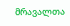მრავალთა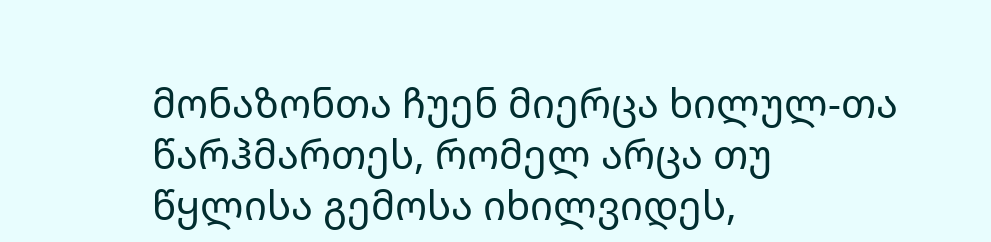მონაზონთა ჩუენ მიერცა ხილულ-თა წარჰმართეს, რომელ არცა თუ წყლისა გემოსა იხილვიდეს,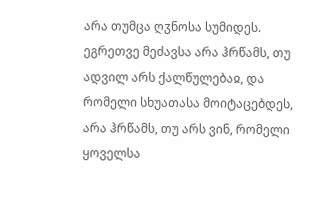არა თუმცა ღჳნოსა სუმიდეს. ეგრეთვე მეძავსა არა ჰრწამს, თუ ადვილ არს ქალწულებაჲ, და რომელი სხუათასა მოიტაცებდეს, არა ჰრწამს, თუ არს ვინ, რომელი ყოველსა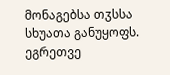მონაგებსა თჳსსა სხუათა განუყოფს.
ეგრეთვე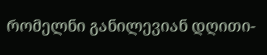რომელნი განილევიან დღითი-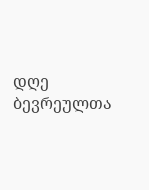დღე ბევრეულთა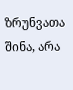ზრუნვათა შინა, არა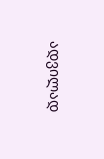ადვილად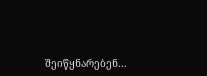შეიწყნარებენ...